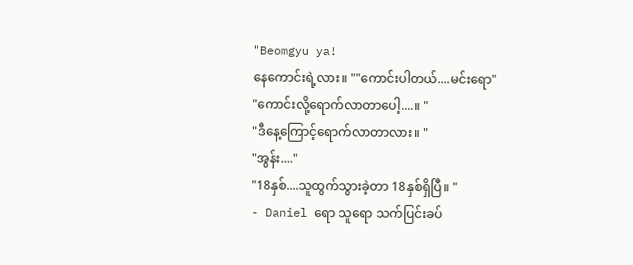"Beomgyu ya!
နေကောင်းရဲ့လား။ ""ကောင်းပါတယ်....မင်းရော"
"ကောင်းလို့ရောက်လာတာပေါ့....။ "
"ဒီနေ့ကြောင့်ရောက်လာတာလား။ "
"အွန်း...."
"18နှစ်....သူထွက်သွားခဲ့တာ 18နှစ်ရှိပြီ။ "
- Daniel ရော သူရော သက်ပြင်းခပ်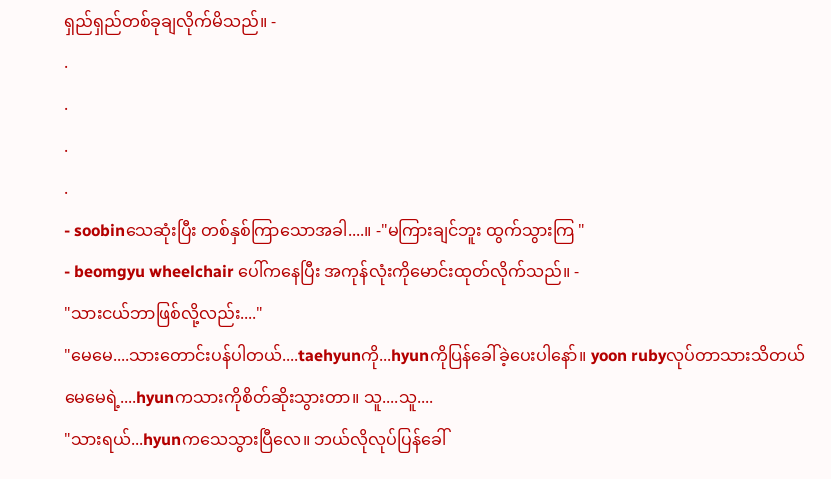ရှည်ရှည်တစ်ခုချလိုက်မိသည်။ -
.
.
.
.
- soobinသေဆုံးပြီး တစ်နှစ်ကြာသောအခါ....။ -"မကြားချင်ဘူး ထွက်သွားကြ "
- beomgyu wheelchair ပေါ်ကနေပြီး အကုန်လုံးကိုမောင်းထုတ်လိုက်သည်။ -
"သားငယ်ဘာဖြစ်လို့လည်း...."
"မေမေ....သားတောင်းပန်ပါတယ်....taehyunကို...hyunကိုပြန်ခေါ်ခဲ့ပေးပါနော်။ yoon rubyလုပ်တာသားသိတယ် မေမေရဲ့....hyunကသားကိုစိတ်ဆိုးသွားတာ။ သူ....သူ....
"သားရယ်...hyunကသေသွားပြီလေ။ ဘယ်လိုလုပ်ပြန်ခေါ်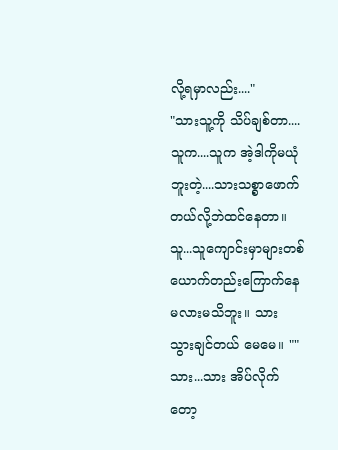လို့ရမှာလည်း...."
"သားသူ့ကို သိပ်ချစ်တာ....
သူက....သူက အဲ့ဒါကိုမယုံဘူးတဲ့....သားသစ္စာဖောက်တယ်လို့ဘဲထင်နေတာ။ သူ...သူကျောင်းမှာများတစ်ယောက်တည်းကြောက်နေမလားမသိဘူး။ သား သွားချင်တယ် မေမေ။ ""သား...သား အိပ်လိုက်တော့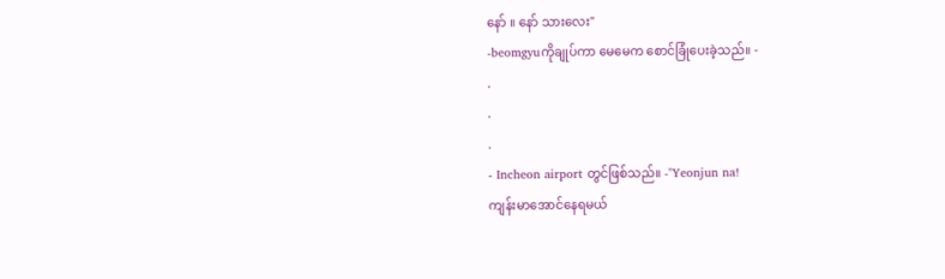နော် ။ နော် သားလေး"
-beomgyuကိုချုပ်ကာ မေမေက စောင်ခြုံပေးခဲ့သည်။ -
.
.
.
- Incheon airport တွင်ဖြစ်သည်။ -"Yeonjun na!
ကျန်းမာအောင်နေရမယ်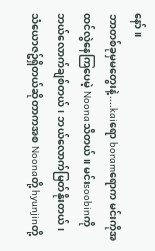နော်။
ဘာတစ်ခုမှမတွေးနဲ့....kaiရော boramရောက မင်းကိုအထင်လွဲနေကြပေမဲ့ Noonaသိတယ်။ မင်းsoobinကိုဘယ်လောက်ချစ်တယ်၊ ဘယ်လောက်မြတ်နိုးတယ်၊ သံယောဇဥ်ရှိတယ်ဆိုတာကအစ Noonaတို့ hyunjinတို့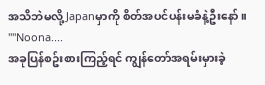အသိဘဲမလို့ Japanမှာကို စိတ်အပင်ပန်းမခံနဲ့ဦးနော်။ ""Noona....
အခုပြန်စဥ်းစားကြည့်ရင် ကျွန်တော်အရမ်းမှားခဲ့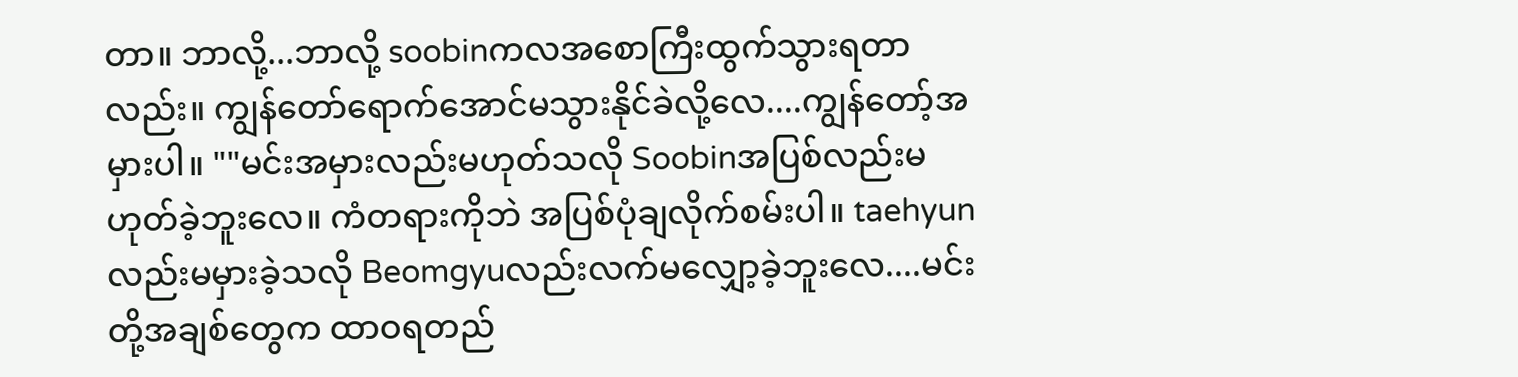တာ။ ဘာလို့...ဘာလို့ soobinကလအစောကြီးထွက်သွားရတာလည်း။ ကျွန်တော်ရောက်အောင်မသွားနိုင်ခဲလို့လေ....ကျွန်တော့်အမှားပါ။ ""မင်းအမှားလည်းမဟုတ်သလို Soobinအပြစ်လည်းမဟုတ်ခဲ့ဘူးလေ။ ကံတရားကိုဘဲ အပြစ်ပုံချလိုက်စမ်းပါ။ taehyunလည်းမမှားခဲ့သလို Beomgyuလည်းလက်မလျှော့ခဲ့ဘူးလေ....မင်းတို့အချစ်တွေက ထာဝရတည်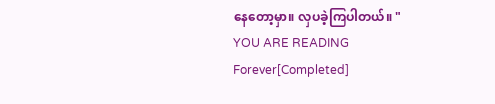နေတော့မှာ။ လှပခဲ့ကြပါတယ်။ "
YOU ARE READING
Forever[Completed]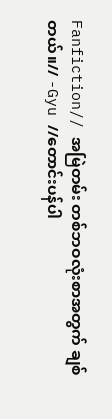Fanfiction// အမြဲတမ်း တစ်ဘဝလုံးစာအတွက် ချစ်တယ်။// -Gyu //တောင်းပန်ပါ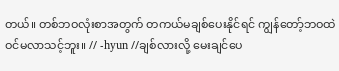တယ်။ တစ်ဘဝလုံးစာအတွက် တကယ်မချစ်ပေးနိုင်ရင် ကျွန်တော့်ဘဝထဲဝင်မလာသင့်ဘူး။ // -hyun //ချစ်လားလို့ မေးချင်ပေ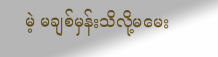မဲ့ မချစ်မှန်းသိလို့မမေး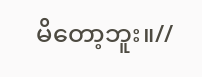မိတော့ဘူး။//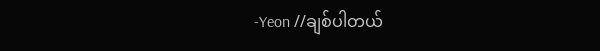-Yeon //ချစ်ပါတယ်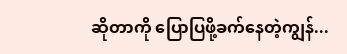ဆိုတာကို ပြောပြဖို့ခက်နေတဲ့ကျွန်...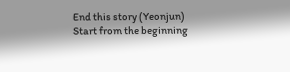End this story (Yeonjun)
Start from the beginning